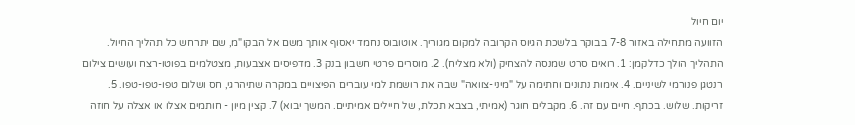יום חיול
הזוועה מתחילה באזור 7-8 בבוקר בלשכת הגיוס הקרובה למקום מגוריך. אוטובוס נחמד יאסוף אותך משם אל הבקו"מ, שם יתרחש כל תהליך החיול. התהליך הולך כדלקמן: 1. רואים סרט שמנסה להצחיק (ולא מצליח). 2. מוסרים פרטי חשבון בנק 3. מדפיסים אצבעות, מצטלמים בפוטו-רצח ועושים צילום רנטגן פנורמי לשיניים. 4. אימות נתונים וחתימה על "מיני-צוואה" שבה את רושמת למי עוברים הפיצויים במקרה שתיהרגי, חס ושלום טפו-טפו-טפו. 5. זריקות. שלוש. בכתף. חיים עם זה. 6. מקבלים חוגר (אמיתי, בצבא תכלת, של חיילים אמיתיים. המשך יבוא) 7. קצין מיון - חותמים אצלו או אצלה על חוזה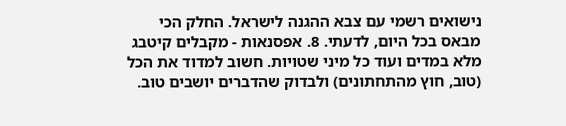נישואים רשמי עם צבא ההגנה לישראל. החלק הכי מבאס בכל היום, לדעתי. 8. אפסנאות - מקבלים קיטבג מלא במדים ועוד כל מיני שטויות. חשוב למדוד את הכל (טוב, חוץ מהתחתונים) ולבדוק שהדברים יושבים טוב.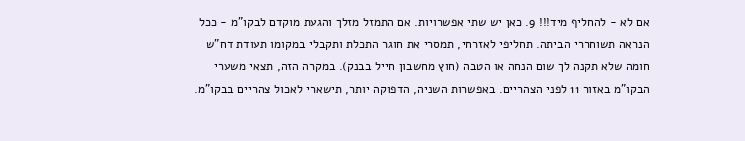אם לא - להחליף מיד!!! 9. כאן יש שתי אפשרויות. אם התמזל מזלך והגעת מוקדם לבקו"מ - ככל הנראה תשוחררי הביתה. תחליפי לאזרחי, תמסרי את חוגר התכלת ותקבלי במקומו תעודת דח"ש חומה שלא תקנה לך שום הנחה או הטבה (חוץ מחשבון חייל בבנק). במקרה הזה, תצאי משערי הבקו"מ באזור 11 לפני הצהריים. באפשרות השניה, הדפוקה יותר, תישארי לאכול צהריים בבקו"מ.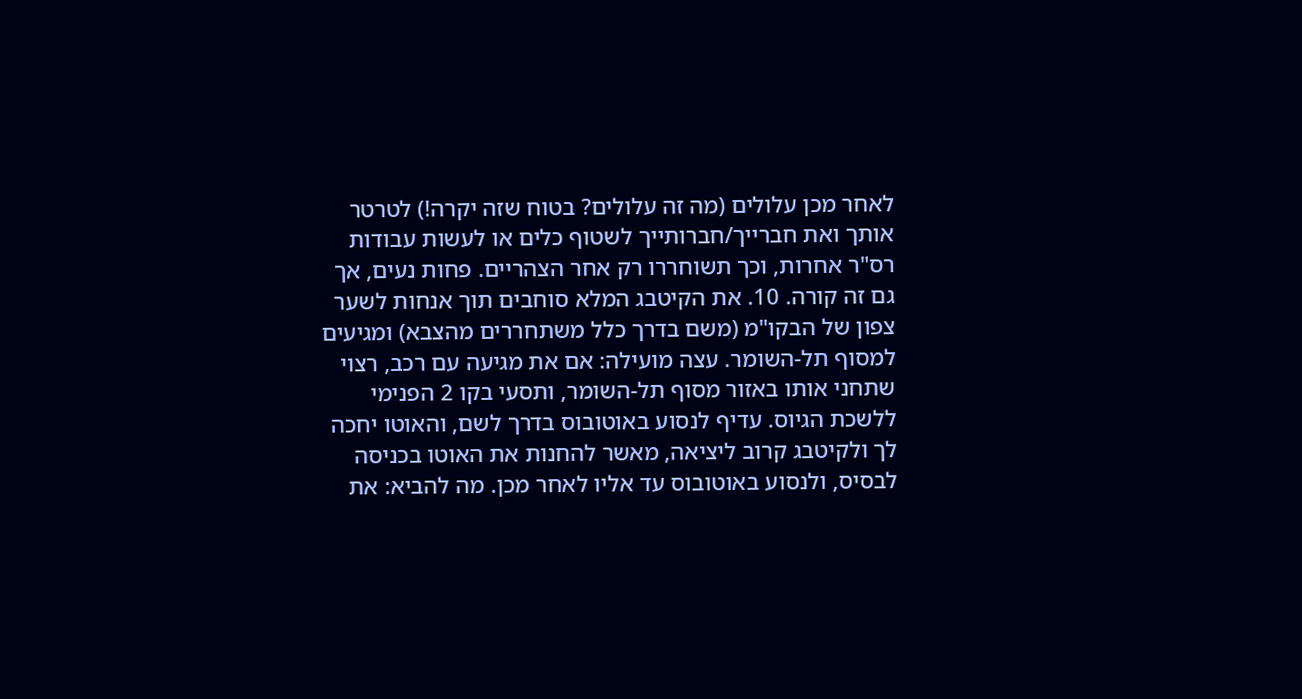לאחר מכן עלולים (מה זה עלולים? בטוח שזה יקרה!) לטרטר אותך ואת חברייך/חברותייך לשטוף כלים או לעשות עבודות רס"ר אחרות, וכך תשוחררו רק אחר הצהריים. פחות נעים, אך גם זה קורה. 10. את הקיטבג המלא סוחבים תוך אנחות לשער צפון של הבקו"מ (משם בדרך כלל משתחררים מהצבא) ומגיעים למסוף תל-השומר. עצה מועילה: אם את מגיעה עם רכב, רצוי שתחני אותו באזור מסוף תל-השומר, ותסעי בקו 2 הפנימי ללשכת הגיוס. עדיף לנסוע באוטובוס בדרך לשם, והאוטו יחכה לך ולקיטבג קרוב ליציאה, מאשר להחנות את האוטו בכניסה לבסיס, ולנסוע באוטובוס עד אליו לאחר מכן. מה להביא: את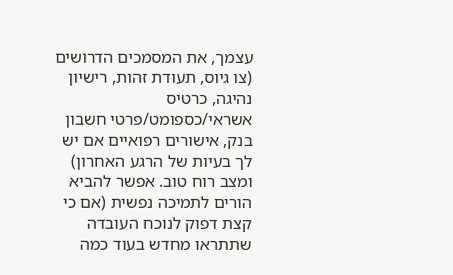עצמך, את המסמכים הדרושים (צו גיוס, תעודת זהות, רישיון נהיגה, כרטיס אשראי/כספומט/פרטי חשבון בנק, אישורים רפואיים אם יש לך בעיות של הרגע האחרון) ומצב רוח טוב. אפשר להביא הורים לתמיכה נפשית (אם כי קצת דפוק לנוכח העובדה שתתראו מחדש בעוד כמה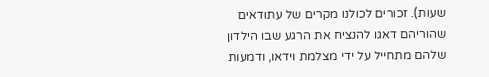שעות). זכורים לכולנו מקרים של עתודאים שהוריהם דאגו להנציח את הרגע שבו הילדון שלהם מתחייל על ידי מצלמת וידאו, ודמעות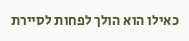כאילו הוא הולך לפחות לסיירת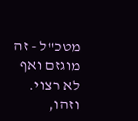מטכ"ל - זה מוגזם ואף לא רצוי. וזהו,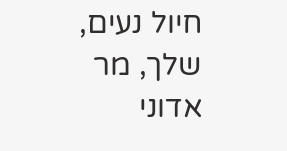חיול נעים, שלך, מר אדוני